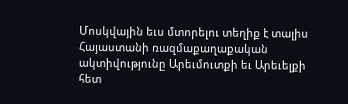Մոսկվային եւս մտորելու տեղիք է տալիս Հայաստանի ռազմաքաղաքական ակտիվությունը Արեւմուտքի եւ Արեւելքի հետ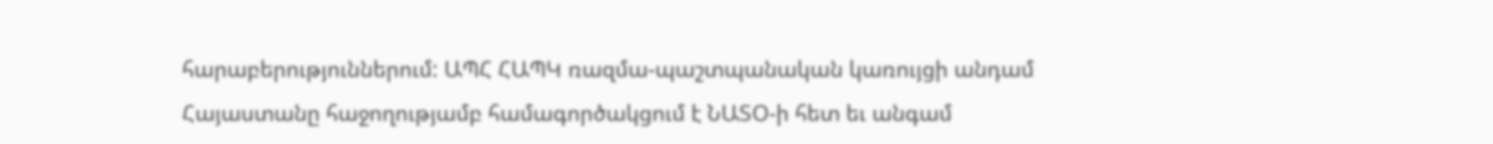հարաբերություններում: ԱՊՀ ՀԱՊԿ ռազմա-պաշտպանական կառույցի անդամ Հայաստանը հաջողությամբ համագործակցում է ՆԱՏՕ-ի հետ եւ անգամ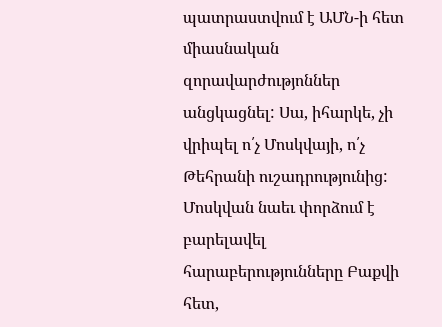պատրաստվում է ԱՄՆ-ի հետ միասնական զորավարժությոններ անցկացնել: Սա, իհարկե, չի վրիպել ո՛չ Մոսկվայի, ո՛չ Թեհրանի ուշադրությունից:
Մոսկվան նաեւ փորձում է բարելավել հարաբերությունները Բաքվի հետ,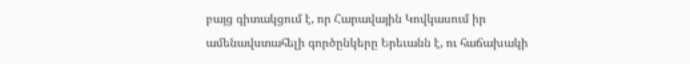բայց գիտակցում է, որ Հարավային Կովկասում իր ամենավստահելի գործընկերը Երեւանն է, ու հաճախակի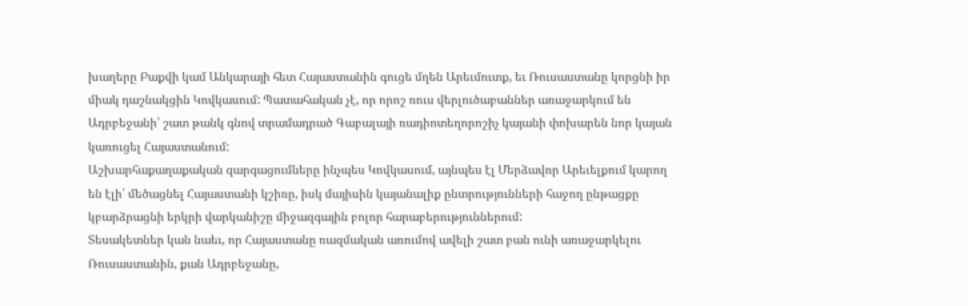խաղերը Բաքվի կամ Անկարայի հետ Հայաստանին գուցե մղեն Արեւմուտք, եւ Ռուսաստանը կորցնի իր միակ դաշնակցին Կովկասում: Պատահական չէ, որ որոշ ռուս վերլուծաբաններ առաջարկում են Ադրբեջանի՝ շատ թանկ գնով տրամադրած Գաբալայի ռադիոտեղորոշիչ կայանի փոխարեն նոր կայան կառուցել Հայաստանում:
Աշխարհաքաղաքական զարգացումները ինչպես Կովկասում, այնպես էլ Մերձավոր Արեւելքում կարող են էլի՛ մեծացնել Հայաստանի կշիռը, իսկ մայիսին կայանալիք ընտրությունների հաջող ընթացքը կբարձրացնի երկրի վարկանիշը միջազգային բոլոր հարաբերություններում:
Տեսակետներ կան նաեւ, որ Հայաստանը ռազմական առումով ավելի շատ բան ունի առաջարկելու Ռուսաստանին, քան Ադրբեջանը,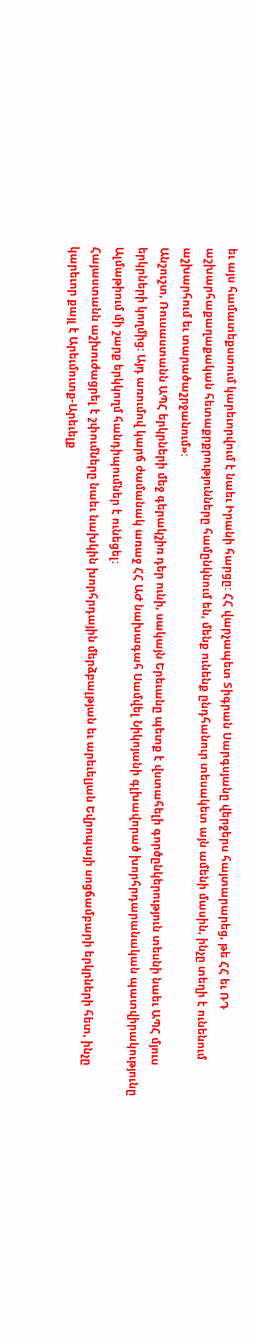եւ այս համատեքստում կարեւորվում է նաեւ Իրանի հարցը: ՀՀ վարչապետ Տիգրան Սարգսյանը վերջերս հայտարարեց, թե ՀՀ եւ ՌԴ աշխարհաքաղաքական հետաքրքրությունները համընկնում են, մենք ունենք ընդհանուր տեսակետ այն ամենի մասին, ինչը տեղի է ունենում աշխարհում եւ տարածաշրջանում»:
Անշուշտ, Ռուսաստանն ԱՊՀ երկրների մեջ գերակշիռ դեր ունի, սակայն Երեւանը պետք է վստահելի գործընկերություն տեսնի նաեւ ԱՊՀ մյուս երկրների կողմից: Այդ առումով կարճ ժամանակ առաջ ՀՀ ԱԺ նախագահ Սամվել Նիկոյանի գլխավորած խորհրդարանական պատվիրակությունը Ալմաթիում մի շարք երկկողմ հանդիպումներ է ունեցել:
Հայաստանն աշխուժացրել է շփումները նաեւ նախկին խորհրդային մերձբալթյան եւ արեւելյան Եվրոպայի սոցճամբարի երկրների հետ, ինչը կարեւոր քայլ է Արեւմուտք-Արեւելք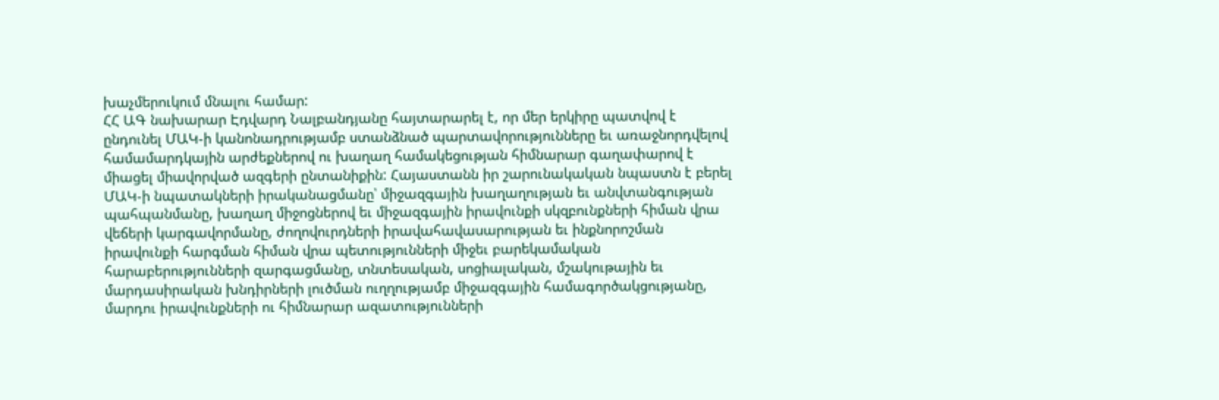խաչմերուկում մնալու համար:
ՀՀ ԱԳ նախարար Էդվարդ Նալբանդյանը հայտարարել է, որ մեր երկիրը պատվով է ընդունել ՄԱԿ-ի կանոնադրությամբ ստանձնած պարտավորությունները եւ առաջնորդվելով համամարդկային արժեքներով ու խաղաղ համակեցության հիմնարար գաղափարով է միացել միավորված ազգերի ընտանիքին: Հայաստանն իր շարունակական նպաստն է բերել ՄԱԿ-ի նպատակների իրականացմանը՝ միջազգային խաղաղության եւ անվտանգության պահպանմանը, խաղաղ միջոցներով եւ միջազգային իրավունքի սկզբունքների հիման վրա վեճերի կարգավորմանը, ժողովուրդների իրավահավասարության եւ ինքնորոշման իրավունքի հարգման հիման վրա պետությունների միջեւ բարեկամական հարաբերությունների զարգացմանը, տնտեսական, սոցիալական, մշակութային եւ մարդասիրական խնդիրների լուծման ուղղությամբ միջազգային համագործակցությանը, մարդու իրավունքների ու հիմնարար ազատությունների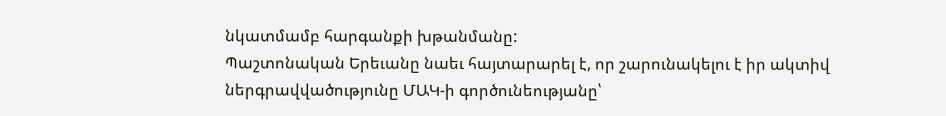նկատմամբ հարգանքի խթանմանը:
Պաշտոնական Երեւանը նաեւ հայտարարել է, որ շարունակելու է իր ակտիվ
ներգրավվածությունը ՄԱԿ-ի գործունեությանը՝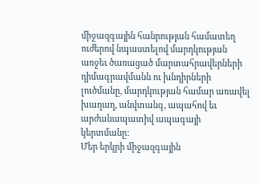միջազգային հանրության համատեղ ուժերով նպաստելով մարդկության առջեւ ծառացած մարտահրավերների դիմագրավմանն ու խնդիրների լուծմանը, մարդկության համար առավել խաղաղ, անվտանգ, ապահով եւ արժանապատիվ ապագայի կերտմանը:
Մեր երկրի միջազգային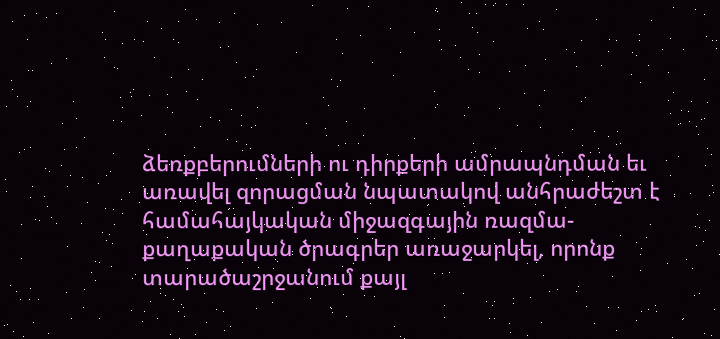ձեռքբերումների ու դիրքերի ամրապնդման եւ առավել զորացման նպատակով անհրաժեշտ է համահայկական միջազգային ռազմա-քաղաքական ծրագրեր առաջարկել, որոնք տարածաշրջանում քայլ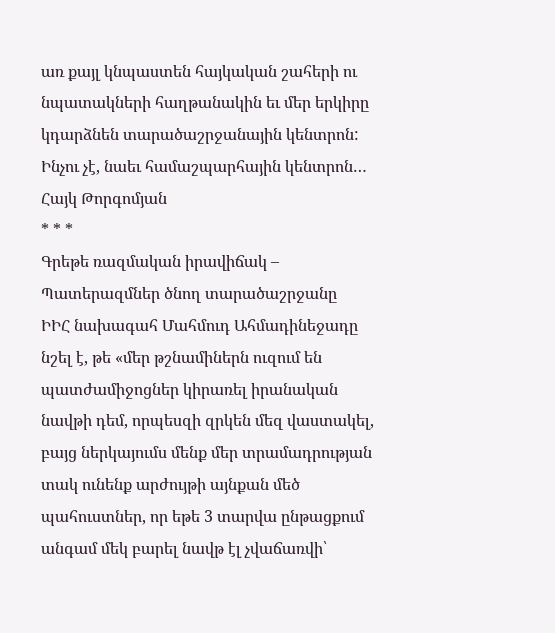առ քայլ կնպաստեն հայկական շահերի ու նպատակների հաղթանակին եւ մեր երկիրը կդարձնեն տարածաշրջանային կենտրոն: Ինչու չէ, նաեւ համաշպարհային կենտրոն…
Հայկ Թորգոմյան
* * *
Գրեթե ռազմական իրավիճակ –
Պատերազմներ ծնող տարածաշրջանը
ԻԻՀ նախագահ Մահմուդ Ահմադինեջադը նշել է, թե «մեր թշնամիներն ուզում են պատժամիջոցներ կիրառել իրանական նավթի դեմ, որպեսզի զրկեն մեզ վաստակել, բայց ներկայումս մենք մեր տրամադրության տակ ունենք արժույթի այնքան մեծ պահուստներ, որ եթե 3 տարվա ընթացքում անգամ մեկ բարել նավթ էլ չվաճառվի՝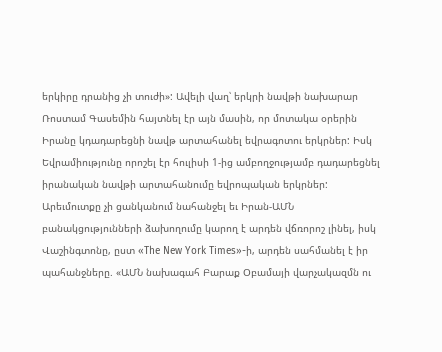երկիրը դրանից չի տուժի»: Ավելի վաղ՝ երկրի նավթի նախարար Ռոստամ Գասեմին հայտնել էր այն մասին, որ մոտակա օրերին Իրանը կդադարեցնի նավթ արտահանել եվրագոտու երկրներ: Իսկ Եվրամիությունը որոշել էր հուլիսի 1-ից ամբողջությամբ դադարեցնել իրանական նավթի արտահանումը եվրոպական երկրներ:
Արեւմուտքը չի ցանկանում նահանջել եւ Իրան-ԱՄՆ բանակցությունների ձախողումը կարող է արդեն վճռորոշ լինել, իսկ Վաշինգտոնը, ըստ «The New York Times»-ի, արդեն սահմանել է իր պահանջները. «ԱՄՆ նախագահ Բարաք Օբամայի վարչակազմն ու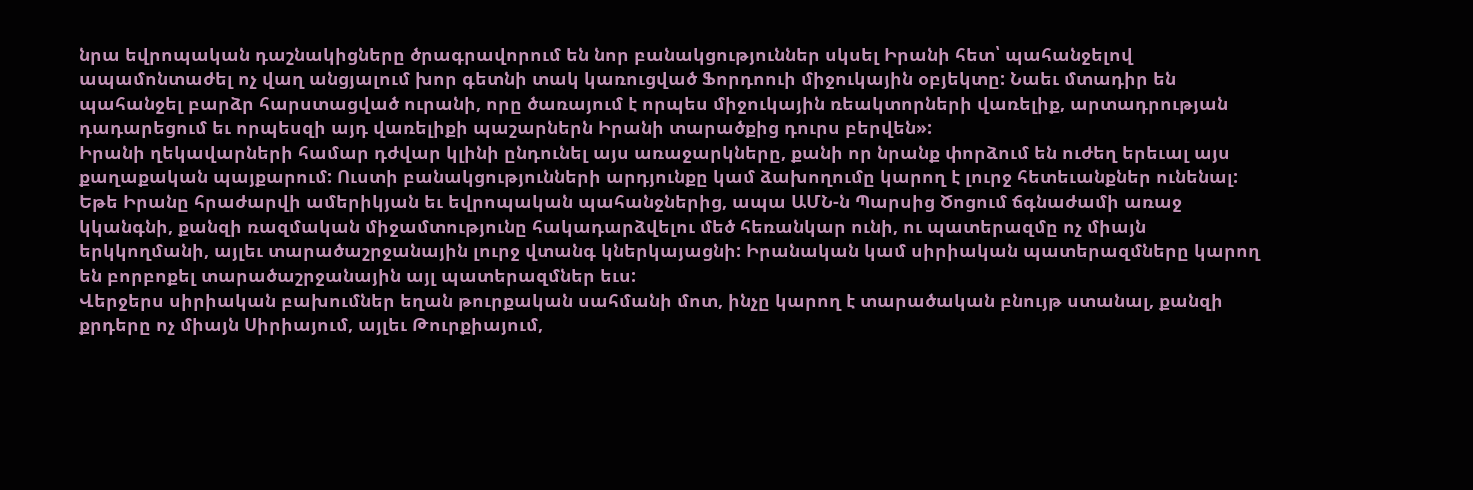նրա եվրոպական դաշնակիցները ծրագրավորում են նոր բանակցություններ սկսել Իրանի հետ՝ պահանջելով ապամոնտաժել ոչ վաղ անցյալում խոր գետնի տակ կառուցված Ֆորդոուի միջուկային օբյեկտը: Նաեւ մտադիր են պահանջել բարձր հարստացված ուրանի, որը ծառայում է որպես միջուկային ռեակտորների վառելիք, արտադրության դադարեցում եւ որպեսզի այդ վառելիքի պաշարներն Իրանի տարածքից դուրս բերվեն»:
Իրանի ղեկավարների համար դժվար կլինի ընդունել այս առաջարկները, քանի որ նրանք փորձում են ուժեղ երեւալ այս քաղաքական պայքարում: Ուստի բանակցությունների արդյունքը կամ ձախողումը կարող է լուրջ հետեւանքներ ունենալ: Եթե Իրանը հրաժարվի ամերիկյան եւ եվրոպական պահանջներից, ապա ԱՄՆ-ն Պարսից Ծոցում ճգնաժամի առաջ կկանգնի, քանզի ռազմական միջամտությունը հակադարձվելու մեծ հեռանկար ունի, ու պատերազմը ոչ միայն երկկողմանի, այլեւ տարածաշրջանային լուրջ վտանգ կներկայացնի: Իրանական կամ սիրիական պատերազմները կարող են բորբոքել տարածաշրջանային այլ պատերազմներ եւս:
Վերջերս սիրիական բախումներ եղան թուրքական սահմանի մոտ, ինչը կարող է տարածական բնույթ ստանալ, քանզի քրդերը ոչ միայն Սիրիայում, այլեւ Թուրքիայում,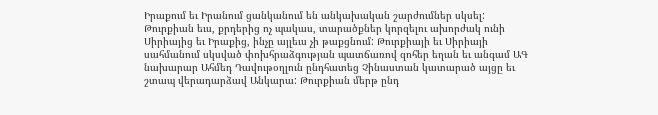Իրաքում եւ Իրանում ցանկանում են անկախական շարժումներ սկսել: Թուրքիան եւս, քրդերից ոչ պակաս, տարածքներ կորզելու ախորժակ ունի Սիրիայից եւ Իրաքից, ինչը այլեւս չի թաքցնում: Թուրքիայի եւ Սիրիայի սահմանում սկսված փոխհրաձգության պատճառով զոհեր եղան եւ անգամ ԱԳ նախարար Ահմեդ Դավութօղլուն ընդհատեց Չինաստան կատարած այցը եւ շտապ վերադարձավ Անկարա: Թուրքիան մերթ ընդ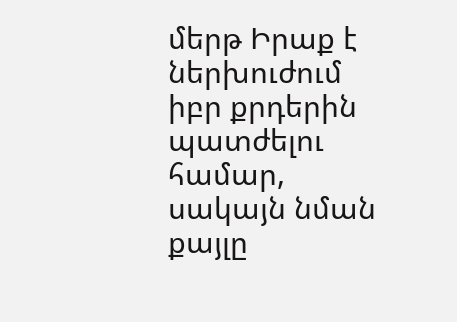մերթ Իրաք է ներխուժում իբր քրդերին պատժելու համար, սակայն նման քայլը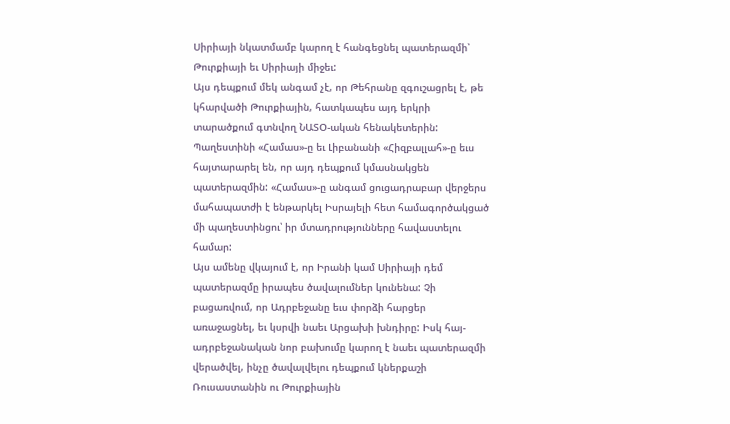Սիրիայի նկատմամբ կարող է հանգեցնել պատերազմի՝ Թուրքիայի եւ Սիրիայի միջեւ:
Այս դեպքում մեկ անգամ չէ, որ Թեհրանը զգուշացրել է, թե կհարվածի Թուրքիային, հատկապես այդ երկրի տարածքում գտնվող ՆԱՏՕ-ական հենակետերին: Պաղեստինի «Համաս»-ը եւ Լիբանանի «Հիզբալլահ»-ը եւս հայտարարել են, որ այդ դեպքում կմասնակցեն պատերազմին: «Համաս»-ը անգամ ցուցադրաբար վերջերս մահապատժի է ենթարկել Իսրայելի հետ համագործակցած մի պաղեստինցու՝ իր մտադրությունները հավաստելու համար:
Այս ամենը վկայում է, որ Իրանի կամ Սիրիայի դեմ պատերազմը իրապես ծավալումներ կունենա: Չի բացառվում, որ Ադրբեջանը եւս փորձի հարցեր առաջացնել, եւ կսրվի նաեւ Արցախի խնդիրը: Իսկ հայ-ադրբեջանական նոր բախումը կարող է նաեւ պատերազմի վերածվել, ինչը ծավալվելու դեպքում կներքաշի Ռուսաստանին ու Թուրքիային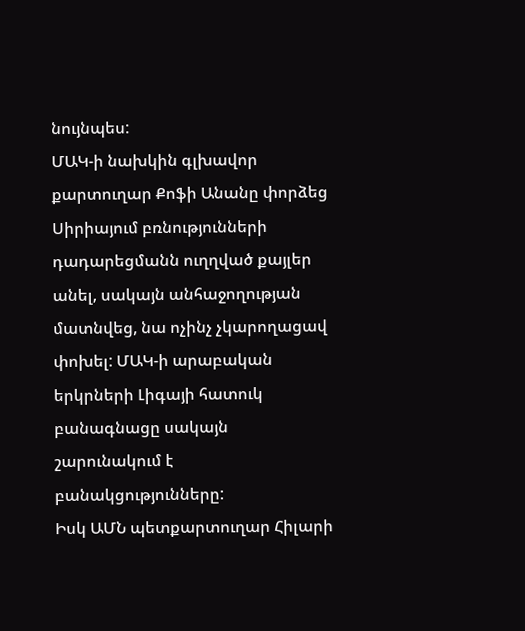նույնպես:
ՄԱԿ-ի նախկին գլխավոր քարտուղար Քոֆի Անանը փորձեց Սիրիայում բռնությունների դադարեցմանն ուղղված քայլեր անել, սակայն անհաջողության մատնվեց, նա ոչինչ չկարողացավ փոխել: ՄԱԿ-ի արաբական երկրների Լիգայի հատուկ բանագնացը սակայն շարունակում է բանակցությունները:
Իսկ ԱՄՆ պետքարտուղար Հիլարի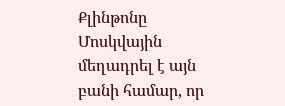Քլինթոնը Մոսկվային մեղադրել է այն բանի համար, որ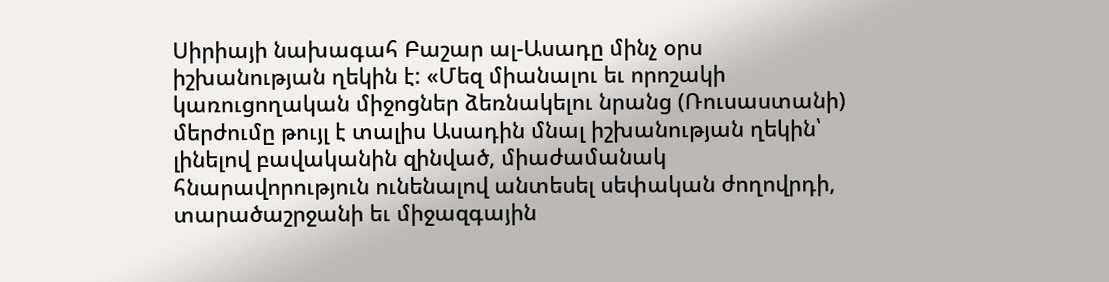Սիրիայի նախագահ Բաշար ալ-Ասադը մինչ օրս իշխանության ղեկին է: «Մեզ միանալու եւ որոշակի կառուցողական միջոցներ ձեռնակելու նրանց (Ռուսաստանի) մերժումը թույլ է տալիս Ասադին մնալ իշխանության ղեկին՝ լինելով բավականին զինված, միաժամանակ հնարավորություն ունենալով անտեսել սեփական ժողովրդի, տարածաշրջանի եւ միջազգային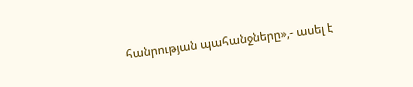հանրության պահանջները»,- ասել է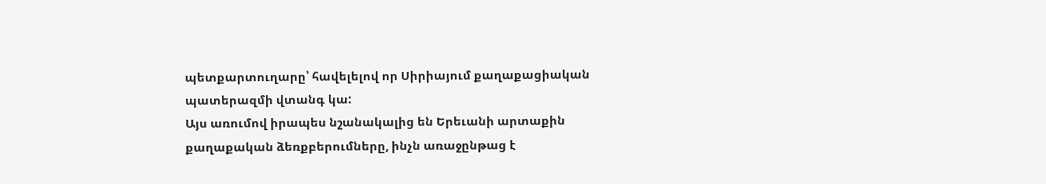պետքարտուղարը՝ հավելելով որ Սիրիայում քաղաքացիական պատերազմի վտանգ կա:
Այս առումով իրապես նշանակալից են Երեւանի արտաքին քաղաքական ձեռքբերումները, ինչն առաջընթաց է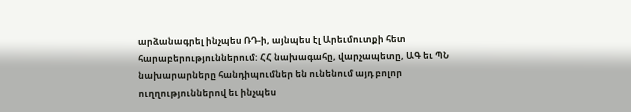արձանագրել ինչպես ՌԴ-ի, այնպես էլ Արեւմուտքի հետ հարաբերություններում: ՀՀ նախագահը, վարչապետը, ԱԳ եւ ՊՆ նախարարները հանդիպումներ են ունենում այդ բոլոր ուղղություններով եւ ինչպես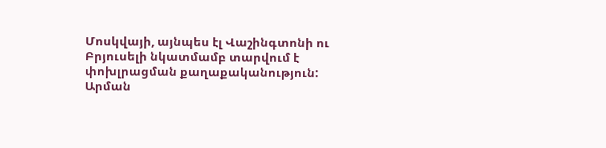Մոսկվայի, այնպես էլ Վաշինգտոնի ու Բրյուսելի նկատմամբ տարվում է փոխլրացման քաղաքականություն:
Արման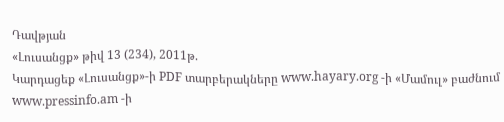Դավթյան
«Լուսանցք» թիվ 13 (234), 2011թ.
Կարդացեք «Լուսանցք»-ի PDF տարբերակները www.hayary.org -ի «Մամուլ» բաժնում www.pressinfo.am -ի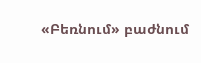«Բեռնում» բաժնում